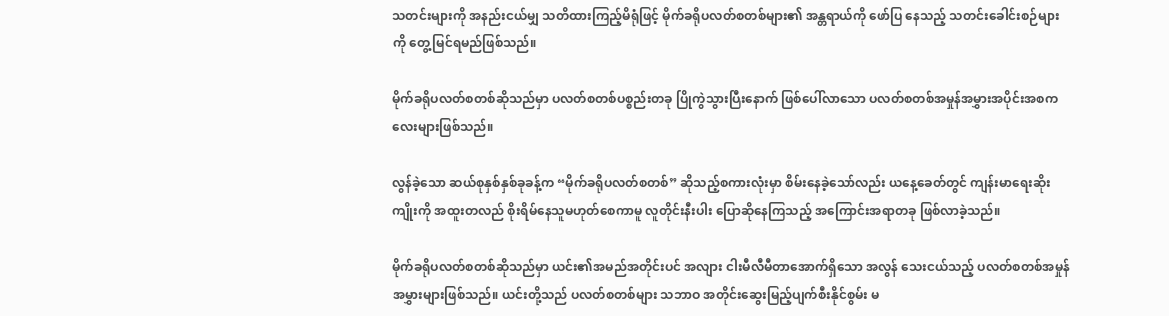သတင်းများကို အနည်းငယ်မျှ သတိထားကြည့်မိရုံဖြင့် မိုက်ခရိုပလတ်စတစ်များ၏ အန္တရာယ်ကို ဖော်ပြ နေသည့် သတင်းခေါင်းစဉ်များကို တွေ့မြင်ရမည်ဖြစ်သည်။

မိုက်ခရိုပလတ်စတစ်ဆိုသည်မှာ ပလတ်စတစ်ပစ္စည်းတခု ပြိုကွဲသွားပြီးနောက် ဖြစ်ပေါ်လာသော ပလတ်စတစ်အမှုန်အမွှားအပိုင်းအစကလေးများဖြစ်သည်။

လွန်ခဲ့သော ဆယ်စုနှစ်နှစ်ခုခန့်က “မိုက်ခရိုပလတ်စတစ်” ဆိုသည့်စကားလုံးမှာ စိမ်းနေခဲ့သော်လည်း ယနေ့ခေတ်တွင် ကျန်းမာရေးဆိုးကျိုးကို အထူးတလည် စိုးရိမ်နေသူမဟုတ်စေကာမူ လူတိုင်းနီးပါး ပြောဆိုနေကြသည့် အကြောင်းအရာတခု ဖြစ်လာခဲ့သည်။

မိုက်ခရိုပလတ်စတစ်ဆိုသည်မှာ ယင်း၏အမည်အတိုင်းပင် အလျား ငါးမီလီမီတာအောက်ရှိသော အလွန် သေးငယ်သည့် ပလတ်စတစ်အမှုန်အမွှားများဖြစ်သည်။ ယင်းတို့သည် ပလတ်စတစ်များ သဘာဝ အတိုင်းဆွေးမြည့်ပျက်စီးနိုင်စွမ်း မ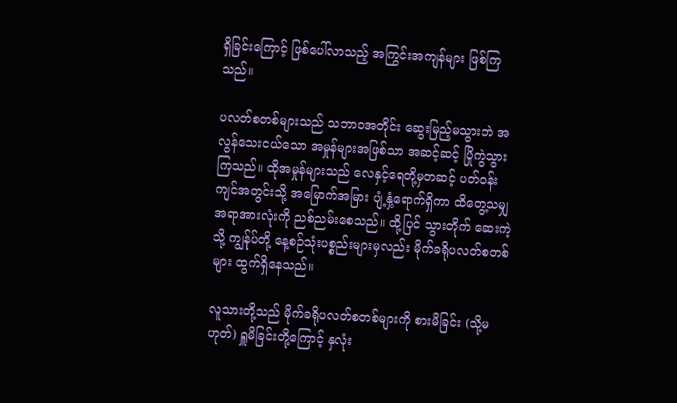ရှိခြင်းကြောင့် ဖြစ်ပေါ်လာသည့် အကြွင်းအကျန်များ ဖြစ်ကြသည်။

ပလတ်စတစ်များသည် သဘာဝအတိုင်း ဆွေးမြည့်မသွားဘဲ အလွန်သေးငယ်သော အမှုန်များအဖြစ်သာ အဆင့်ဆင့် ပြိုကွဲသွားကြသည်။ ထိုအမှုန်များသည် လေနှင့်ရေတို့မှတဆင့် ပတ်ဝန်းကျင်အတွင်းသို့ အမြောက်အမြား ပျံ့နှံ့ရောက်ရှိကာ ထိတွေ့သမျှအရာအားလုံးကို ညစ်ညမ်းစေသည်။ ထို့ပြင် သွားတိုက် ဆေးကဲ့သို့ ကျွန်ုပ်တို့ နေ့စဉ်သုံးပစ္စည်းများမှလည်း မိုက်ခရိုပလတ်စတစ်များ ထွက်ရှိနေသည်။

လူသားတို့သည် မိုက်ခရိုပလတ်စတစ်များကို စားမိခြင်း (သို့မဟုတ်) ရှူမိခြင်းတို့ကြောင့် နှလုံး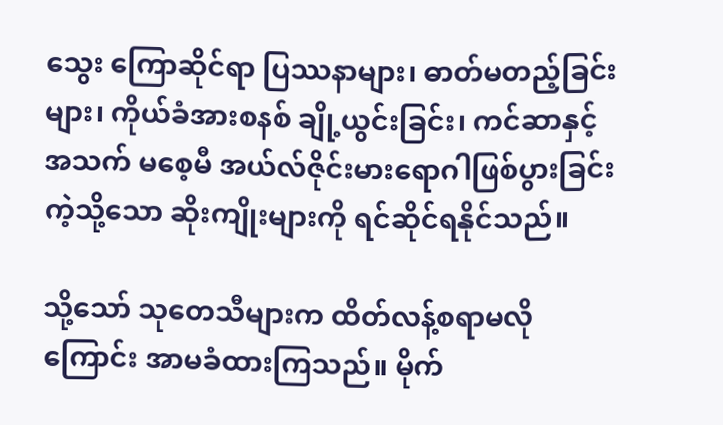သွေး ကြောဆိုင်ရာ ပြဿနာများ၊ ဓာတ်မတည့်ခြင်းများ၊ ကိုယ်ခံအားစနစ် ချို့ယွင်းခြင်း၊ ကင်ဆာနှင့် အသက် မစေ့မီ အယ်လ်ဇိုင်းမားရောဂါဖြစ်ပွားခြင်းကဲ့သို့သော ဆိုးကျိုးများကို ရင်ဆိုင်ရနိုင်သည်။

သို့သော် သုတေသီများက ထိတ်လန့်စရာမလိုကြောင်း အာမခံထားကြသည်။ မိုက်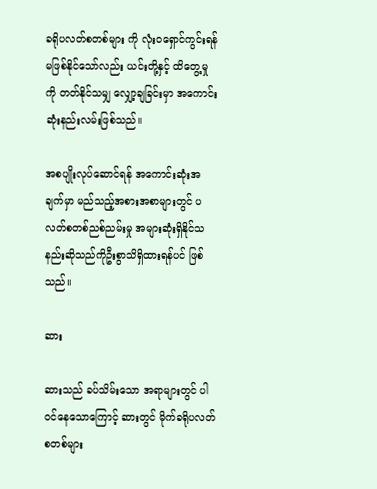ခရိုပလတ်စတစ်များ ကို လုံးဝရှောင်ကွင်းရန် မဖြစ်နိုင်သော်လည်း ယင်းတို့နှင့် ထိတွေ့မှုကို တတ်နိုင်သမျှ လျှော့ချခြင်းမှာ အကောင်းဆုံးနည်းလမ်းဖြစ်သည်။

အစပျိုးလုပ်ဆောင်ရန် အကောင်းဆုံးအချက်မှာ မည်သည့်အစားအစာများတွင် ပလတ်စတစ်ညစ်ညမ်းမှု အများဆုံးရှိနိုင်သနည်းဆိုသည်ကိုဦးစွာသိရှိထားရန်ပင် ဖြစ်သည်။

ဆား

ဆားသည် ခပ်သိမ်းသော အရာများတွင် ပါဝင်နေသောကြောင့် ဆားတွင် မိုက်ခရိုပလတ်စတစ်များ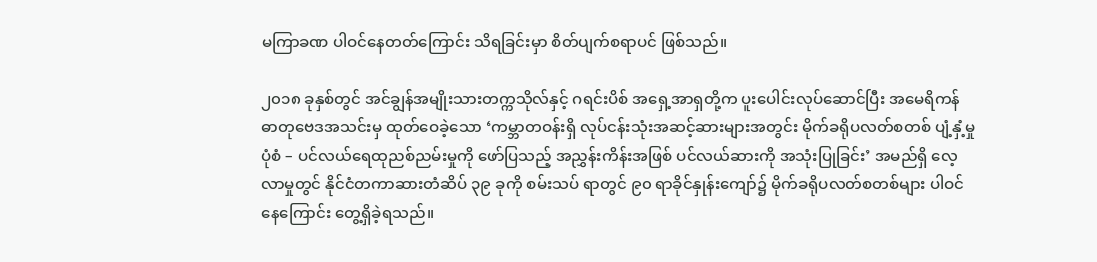မကြာခဏ ပါဝင်နေတတ်ကြောင်း သိရခြင်းမှာ စိတ်ပျက်စရာပင် ဖြစ်သည်။

၂၀၁၈ ခုနှစ်တွင် အင်ချွန်အမျိုးသားတက္ကသိုလ်နှင့် ဂရင်းပိစ် အရှေ့အာရှတို့က ပူးပေါင်းလုပ်ဆောင်ပြီး အမေရိကန် ဓာတုဗေဒအသင်းမှ ထုတ်ဝေခဲ့သော ‘ကမ္ဘာတဝန်းရှိ လုပ်ငန်းသုံးအဆင့်ဆားများအတွင်း မိုက်ခရိုပလတ်စတစ် ပျံ့နှံ့မှုပုံစံ – ပင်လယ်ရေထုညစ်ညမ်းမှုကို ဖော်ပြသည့် အညွှန်းကိန်းအဖြစ် ပင်လယ်ဆားကို အသုံးပြုခြင်း’ အမည်ရှိ လေ့လာမှုတွင် နိုင်ငံတကာဆားတံဆိပ် ၃၉ ခုကို စမ်းသပ် ရာတွင် ၉၀ ရာခိုင်နှုန်းကျော်၌ မိုက်ခရိုပလတ်စတစ်များ ပါဝင်နေကြောင်း တွေ့ရှိခဲ့ရသည်။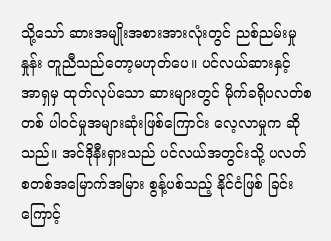သို့သော် ဆားအမျိုးအစားအားလုံးတွင် ညစ်ညမ်းမှုနှုန်း တူညီသည်တော့မဟုတ်ပေ။ ပင်လယ်ဆားနှင့် အာရှမှ ထုတ်လုပ်သော ဆားများတွင် မိုက်ခရိုပလတ်စတစ် ပါဝင်မှုအများဆုံးဖြစ်ကြောင်း လေ့လာမှုက ဆိုသည်။ အင်ဒိုနီးရှားသည် ပင်လယ်အတွင်းသို့ ပလတ်စတစ်အမြောက်အမြား စွန့်ပစ်သည့် နိုင်ငံဖြစ် ခြင်းကြောင့်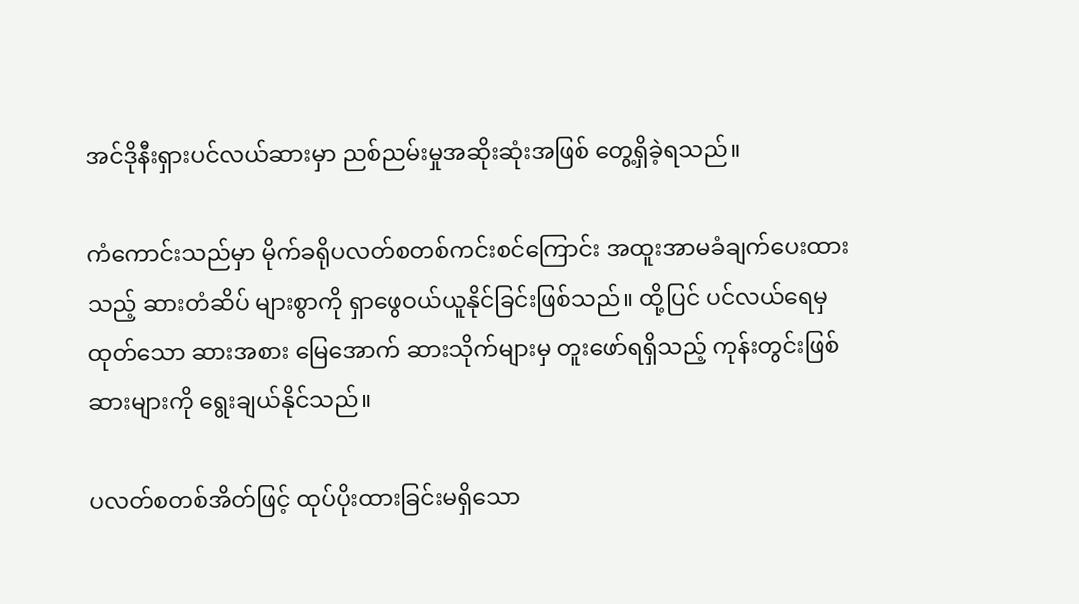အင်ဒိုနီးရှားပင်လယ်ဆားမှာ ညစ်ညမ်းမှုအဆိုးဆုံးအဖြစ် တွေ့ရှိခဲ့ရသည်။

ကံကောင်းသည်မှာ မိုက်ခရိုပလတ်စတစ်ကင်းစင်ကြောင်း အထူးအာမခံချက်ပေးထားသည့် ဆားတံဆိပ် များစွာကို ရှာဖွေဝယ်ယူနိုင်ခြင်းဖြစ်သည်။ ထို့ပြင် ပင်လယ်ရေမှထုတ်သော ဆားအစား မြေအောက် ဆားသိုက်များမှ တူးဖော်ရရှိသည့် ကုန်းတွင်းဖြစ်ဆားများကို ရွေးချယ်နိုင်သည်။

ပလတ်စတစ်အိတ်ဖြင့် ထုပ်ပိုးထားခြင်းမရှိသော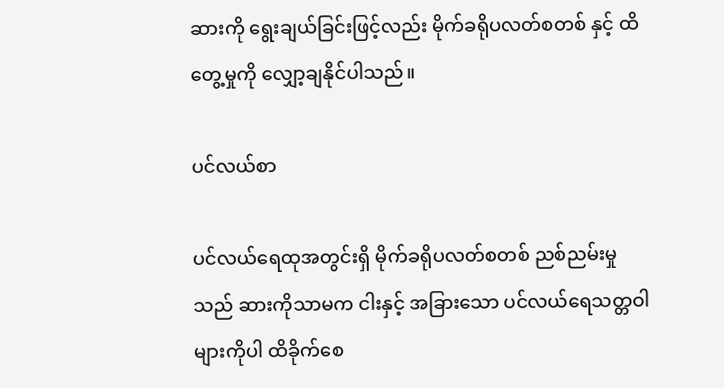ဆားကို ရွေးချယ်ခြင်းဖြင့်လည်း မိုက်ခရိုပလတ်စတစ် နှင့် ထိတွေ့မှုကို လျှော့ချနိုင်ပါသည်။

ပင်လယ်စာ

ပင်လယ်ရေထုအတွင်းရှိ မိုက်ခရိုပလတ်စတစ် ညစ်ညမ်းမှုသည် ဆားကိုသာမက ငါးနှင့် အခြားသော ပင်လယ်ရေသတ္တဝါများကိုပါ ထိခိုက်စေ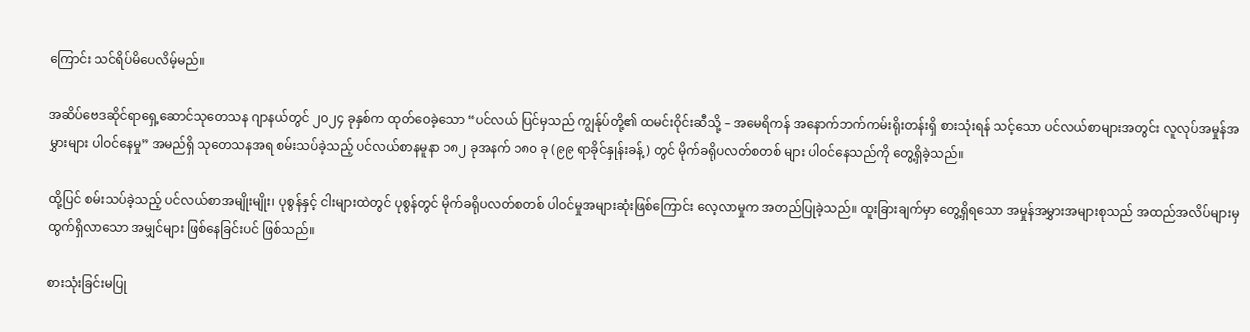ကြောင်း သင်ရိပ်မိပေလိမ့်မည်။

အဆိပ်ဗေဒဆိုင်ရာရှေ့ဆောင်သုတေသန ဂျာနယ်တွင် ၂၀၂၄ ခုနှစ်က ထုတ်ဝေခဲ့သော “ပင်လယ် ပြင်မှသည် ကျွန်ုပ်တို့၏ ထမင်းဝိုင်းဆီသို့ – အမေရိကန် အနောက်ဘက်ကမ်းရိုးတန်းရှိ စားသုံးရန် သင့်သော ပင်လယ်စာများအတွင်း လူလုပ်အမှုန်အမွှားများ ပါဝင်နေမှု” အမည်ရှိ သုတေသနအရ စမ်းသပ်ခဲ့သည့် ပင်လယ်စာနမူနာ ၁၈၂ ခုအနက် ၁၈၀ ခု (၉၉ ရာခိုင်နှုန်းခန့်) တွင် မိုက်ခရိုပလတ်စတစ် များ ပါဝင်နေသည်ကို တွေ့ရှိခဲ့သည်။

ထို့ပြင် စမ်းသပ်ခဲ့သည့် ပင်လယ်စာအမျိုးမျိုး၊ ပုစွန်နှင့် ငါးများထဲတွင် ပုစွန်တွင် မိုက်ခရိုပလတ်စတစ် ပါဝင်မှုအများဆုံးဖြစ်ကြောင်း လေ့လာမှုက အတည်ပြုခဲ့သည်။ ထူးခြားချက်မှာ တွေ့ရှိရသော အမှုန်အမွှားအများစုသည် အထည်အလိပ်များမှ ထွက်ရှိလာသော အမျှင်များ ဖြစ်နေခြင်းပင် ဖြစ်သည်။

စားသုံးခြင်းမပြု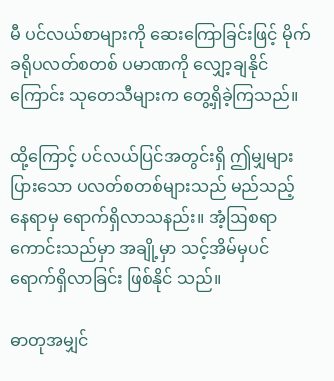မီ ပင်လယ်စာများကို ဆေးကြောခြင်းဖြင့် မိုက်ခရိုပလတ်စတစ် ပမာဏကို လျှော့ချနိုင် ကြောင်း သုတေသီများက တွေ့ရှိခဲ့ကြသည်။

ထို့ကြောင့် ပင်လယ်ပြင်အတွင်းရှိ ဤမျှများပြားသော ပလတ်စတစ်များသည် မည်သည့်နေရာမှ ရောက်ရှိလာသနည်း။ အံ့ဩစရာကောင်းသည်မှာ အချို့မှာ သင့်အိမ်မှပင် ရောက်ရှိလာခြင်း ဖြစ်နိုင် သည်။

ဓာတုအမျှင်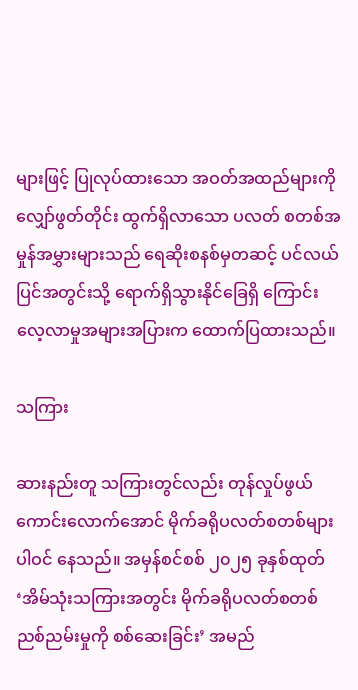များဖြင့် ပြုလုပ်ထားသော အဝတ်အထည်များကို လျှော်ဖွတ်တိုင်း ထွက်ရှိလာသော ပလတ် စတစ်အမှုန်အမွှားများသည် ရေဆိုးစနစ်မှတဆင့် ပင်လယ်ပြင်အတွင်းသို့ ရောက်ရှိသွားနိုင်ခြေရှိ ကြောင်း လေ့လာမှုအများအပြားက ထောက်ပြထားသည်။

သကြား

ဆားနည်းတူ သကြားတွင်လည်း တုန်လှုပ်ဖွယ်ကောင်းလောက်အောင် မိုက်ခရိုပလတ်စတစ်များ ပါဝင် နေသည်။ အမှန်စင်စစ် ၂၀၂၅ ခုနှစ်ထုတ် ‘အိမ်သုံးသကြားအတွင်း မိုက်ခရိုပလတ်စတစ် ညစ်ညမ်းမှုကို စစ်ဆေးခြင်း’ အမည်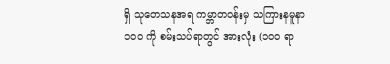ရှိ သုတေသနအရ ကမ္ဘာတဝန်းမှ သကြားနမူနာ ၁၀၀ ကို စမ်းသပ်ရာတွင် အားလုံး (၁၀၀ ရာ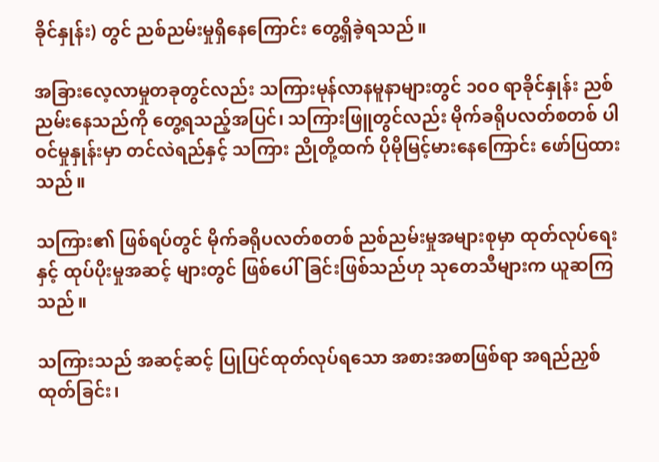ခိုင်နှုန်း) တွင် ညစ်ညမ်းမှုရှိနေကြောင်း တွေ့ရှိခဲ့ရသည်။

အခြားလေ့လာမှုတခုတွင်လည်း သကြားမုန်လာနမူနာများတွင် ၁၀၀ ရာခိုင်နှုန်း ညစ်ညမ်းနေသည်ကို တွေ့ရသည့်အပြင်၊ သကြားဖြူတွင်လည်း မိုက်ခရိုပလတ်စတစ် ပါဝင်မှုနှုန်းမှာ တင်လဲရည်နှင့် သကြား ညိုတို့ထက် ပိုမိုမြင့်မားနေကြောင်း ဖော်ပြထားသည်။

သကြား၏ ဖြစ်ရပ်တွင် မိုက်ခရိုပလတ်စတစ် ညစ်ညမ်းမှုအများစုမှာ ထုတ်လုပ်ရေးနှင့် ထုပ်ပိုးမှုအဆင့် များတွင် ဖြစ်ပေါ်ခြင်းဖြစ်သည်ဟု သုတေသီများက ယူဆကြသည်။

သကြားသည် အဆင့်ဆင့် ပြုပြင်ထုတ်လုပ်ရသော အစားအစာဖြစ်ရာ အရည်ညှစ်ထုတ်ခြင်း၊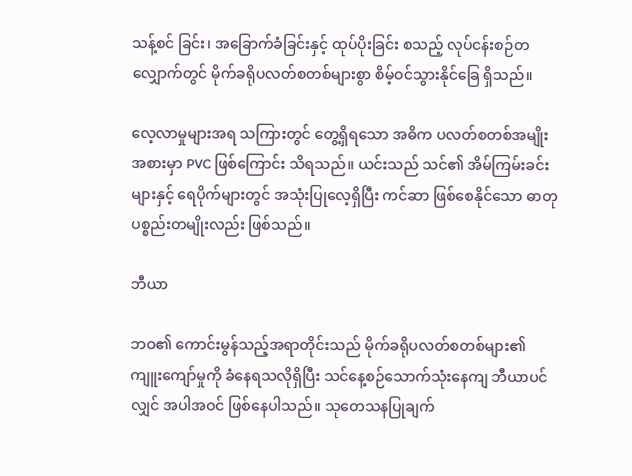သန့်စင် ခြင်း၊ အခြောက်ခံခြင်းနှင့် ထုပ်ပိုးခြင်း စသည့် လုပ်ငန်းစဉ်တလျှောက်တွင် မိုက်ခရိုပလတ်စတစ်များစွာ စိမ့်ဝင်သွားနိုင်ခြေ ရှိသည်။

လေ့လာမှုများအရ သကြားတွင် တွေ့ရှိရသော အဓိက ပလတ်စတစ်အမျိုးအစားမှာ PVC ဖြစ်ကြောင်း သိရသည်။ ယင်းသည် သင်၏ အိမ်ကြမ်းခင်းများနှင့် ရေပိုက်များတွင် အသုံးပြုလေ့ရှိပြီး ကင်ဆာ ဖြစ်စေနိုင်သော ဓာတုပစ္စည်းတမျိုးလည်း ဖြစ်သည်။

ဘီယာ

ဘဝ၏ ကောင်းမွန်သည့်အရာတိုင်းသည် မိုက်ခရိုပလတ်စတစ်များ၏ ကျူးကျော်မှုကို ခံနေရသလိုရှိပြီး သင်နေ့စဉ်သောက်သုံးနေကျ ဘီယာပင်လျှင် အပါအဝင် ဖြစ်နေပါသည်။ သုတေသနပြုချက်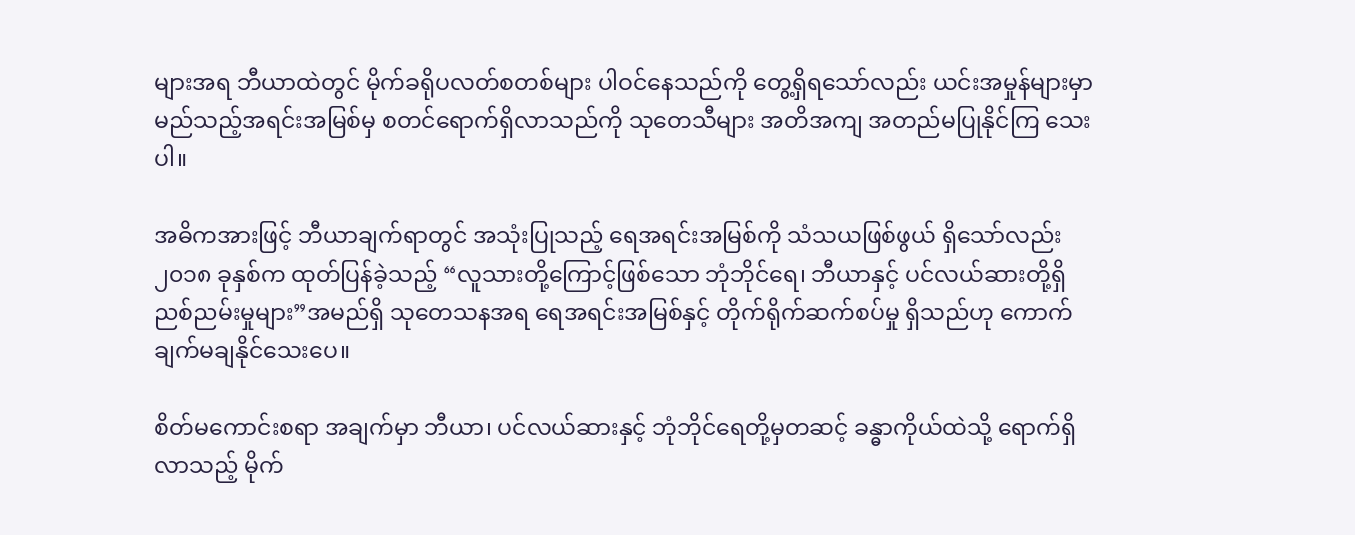များအရ ဘီယာထဲတွင် မိုက်ခရိုပလတ်စတစ်များ ပါဝင်နေသည်ကို တွေ့ရှိရသော်လည်း ယင်းအမှုန်များမှာ မည်သည့်အရင်းအမြစ်မှ စတင်ရောက်ရှိလာသည်ကို သုတေသီများ အတိအကျ အတည်မပြုနိုင်ကြ သေးပါ။

အဓိကအားဖြင့် ဘီယာချက်ရာတွင် အသုံးပြုသည့် ရေအရင်းအမြစ်ကို သံသယဖြစ်ဖွယ် ရှိသော်လည်း ၂၀၁၈ ခုနှစ်က ထုတ်ပြန်ခဲ့သည့် “လူသားတို့ကြောင့်ဖြစ်သော ဘုံဘိုင်ရေ၊ ဘီယာနှင့် ပင်လယ်ဆားတို့ရှိ ညစ်ညမ်းမှုများ”အမည်ရှိ သုတေသနအရ ရေအရင်းအမြစ်နှင့် တိုက်ရိုက်ဆက်စပ်မှု ရှိသည်ဟု ကောက်ချက်မချနိုင်သေးပေ။

စိတ်မကောင်းစရာ အချက်မှာ ဘီယာ၊ ပင်လယ်ဆားနှင့် ဘုံဘိုင်ရေတို့မှတဆင့် ခန္ဓာကိုယ်ထဲသို့ ရောက်ရှိ လာသည့် မိုက်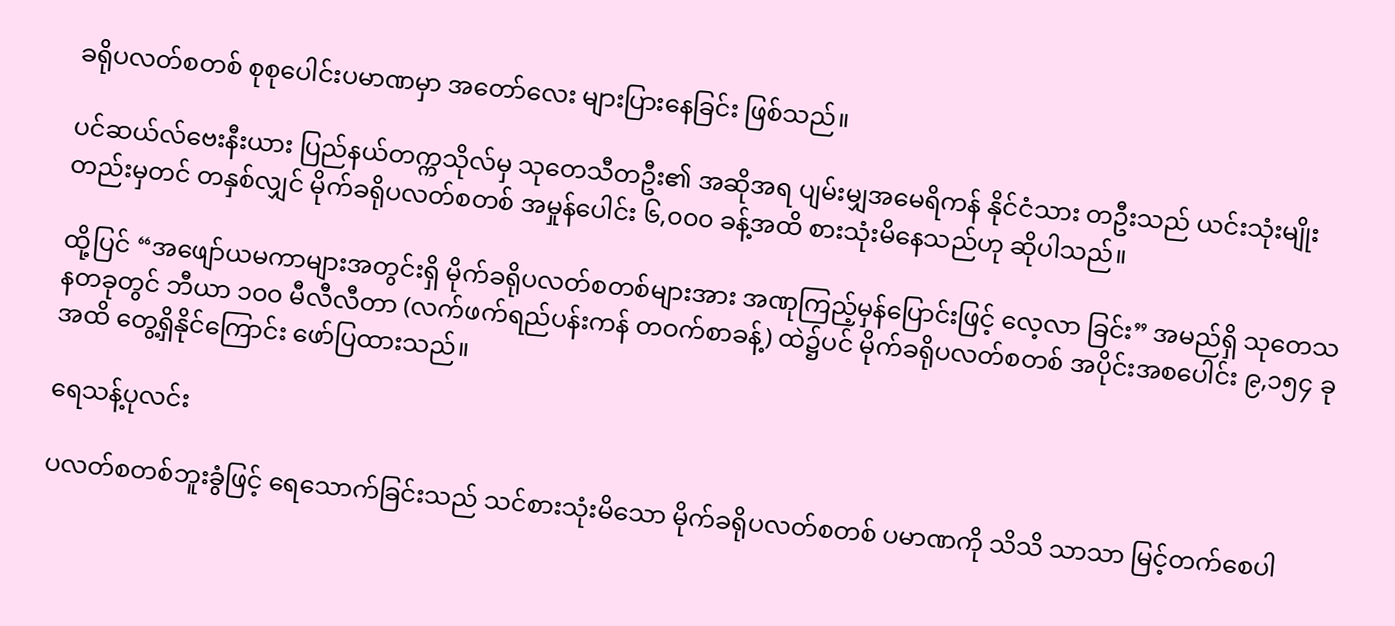ခရိုပလတ်စတစ် စုစုပေါင်းပမာဏမှာ အတော်လေး များပြားနေခြင်း ဖြစ်သည်။

ပင်ဆယ်လ်ဗေးနီးယား ပြည်နယ်တက္ကသိုလ်မှ သုတေသီတဦး၏ အဆိုအရ ပျမ်းမျှအမေရိကန် နိုင်ငံသား တဦးသည် ယင်းသုံးမျိုးတည်းမှတင် တနှစ်လျှင် မိုက်ခရိုပလတ်စတစ် အမှုန်ပေါင်း ၆,၀၀၀ ခန့်အထိ စားသုံးမိနေသည်ဟု ဆိုပါသည်။

ထို့ပြင် “အဖျော်ယမကာများအတွင်းရှိ မိုက်ခရိုပလတ်စတစ်များအား အဏုကြည့်မှန်ပြောင်းဖြင့် လေ့လာ ခြင်း” အမည်ရှိ သုတေသနတခုတွင် ဘီယာ ၁၀၀ မီလီလီတာ (လက်ဖက်ရည်ပန်းကန် တဝက်စာခန့်) ထဲ၌ပင် မိုက်ခရိုပလတ်စတစ် အပိုင်းအစပေါင်း ၉,၁၅၄ ခုအထိ တွေ့ရှိနိုင်ကြောင်း ဖော်ပြထားသည်။

ရေသန့်ပုလင်း

ပလတ်စတစ်ဘူးခွံဖြင့် ရေသောက်ခြင်းသည် သင်စားသုံးမိသော မိုက်ခရိုပလတ်စတစ် ပမာဏကို သိသိ သာသာ မြင့်တက်စေပါ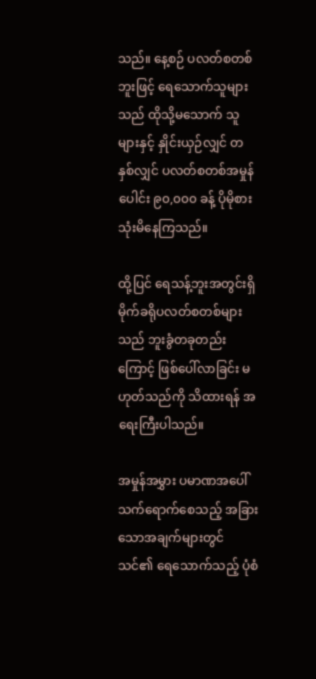သည်။ နေ့စဉ် ပလတ်စတစ်ဘူးဖြင့် ရေသောက်သူများသည် ထိုသို့မသောက် သူများနှင့် နှိုင်းယှဉ်လျှင် တနှစ်လျှင် ပလတ်စတစ်အမှုန်ပေါင်း ၉၀,၀၀၀ ခန့် ပိုမိုစားသုံးမိနေကြသည်။

ထို့ပြင် ရေသန့်ဘူးအတွင်းရှိ မိုက်ခရိုပလတ်စတစ်များသည် ဘူးခွံတခုတည်းကြောင့် ဖြစ်ပေါ်လာခြင်း မဟုတ်သည်ကို သိထားရန် အရေးကြီးပါသည်။

အမှုန်အမွှား ပမာဏအပေါ် သက်ရောက်စေသည့် အခြားသောအချက်များတွင် သင်၏ ရေသောက်သည့် ပုံစံ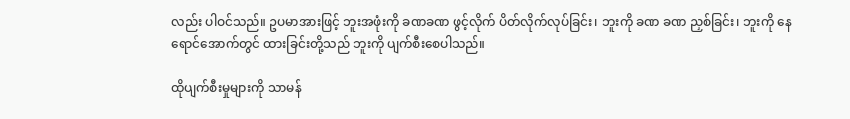လည်း ပါဝင်သည်။ ဥပမာအားဖြင့် ဘူးအဖုံးကို ခဏခဏ ဖွင့်လိုက် ပိတ်လိုက်လုပ်ခြင်း၊ ဘူးကို ခဏ ခဏ ညှစ်ခြင်း၊ ဘူးကို နေရောင်အောက်တွင် ထားခြင်းတို့သည် ဘူးကို ပျက်စီးစေပါသည်။

ထိုပျက်စီးမှုများကို သာမန်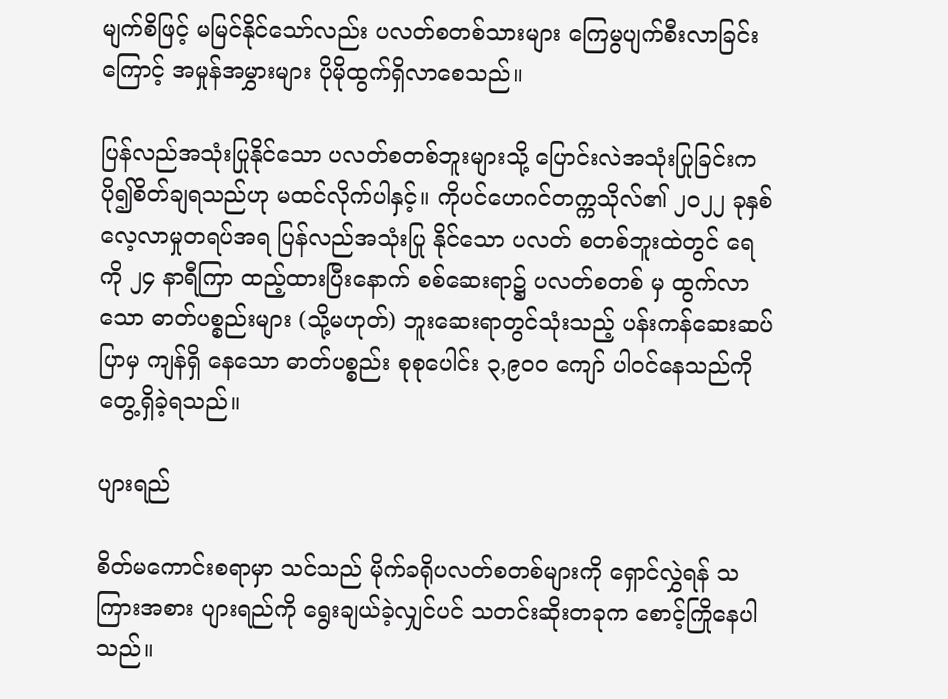မျက်စိဖြင့် မမြင်နိုင်သော်လည်း ပလတ်စတစ်သားများ ကြေမွပျက်စီးလာခြင်း ကြောင့် အမှုန်အမွှားများ ပိုမိုထွက်ရှိလာစေသည်။

ပြန်လည်အသုံးပြုနိုင်သော ပလတ်စတစ်ဘူးများသို့ ပြောင်းလဲအသုံးပြုခြင်းက ပို၍စိတ်ချရသည်ဟု မထင်လိုက်ပါနှင့်။ ကိုပင်ဟေဂင်တက္ကသိုလ်၏ ၂၀၂၂ ခုနှစ် လေ့လာမှုတရပ်အရ ပြန်လည်အသုံးပြု နိုင်သော ပလတ် စတစ်ဘူးထဲတွင် ရေကို ၂၄ နာရီကြာ ထည့်ထားပြီးနောက် စစ်ဆေးရာ၌ ပလတ်စတစ် မှ ထွက်လာသော ဓာတ်ပစ္စည်းများ (သို့မဟုတ်) ဘူးဆေးရာတွင်သုံးသည့် ပန်းကန်ဆေးဆပ်ပြာမှ ကျန်ရှိ နေသော ဓာတ်ပစ္စည်း စုစုပေါင်း ၃,၉၀၀ ကျော် ပါဝင်နေသည်ကို တွေ့ရှိခဲ့ရသည်။

ပျားရည်

စိတ်မကောင်းစရာမှာ သင်သည် မိုက်ခရိုပလတ်စတစ်များကို ရှောင်လွှဲရန် သကြားအစား ပျားရည်ကို ရွေးချယ်ခဲ့လျှင်ပင် သတင်းဆိုးတခုက စောင့်ကြိုနေပါသည်။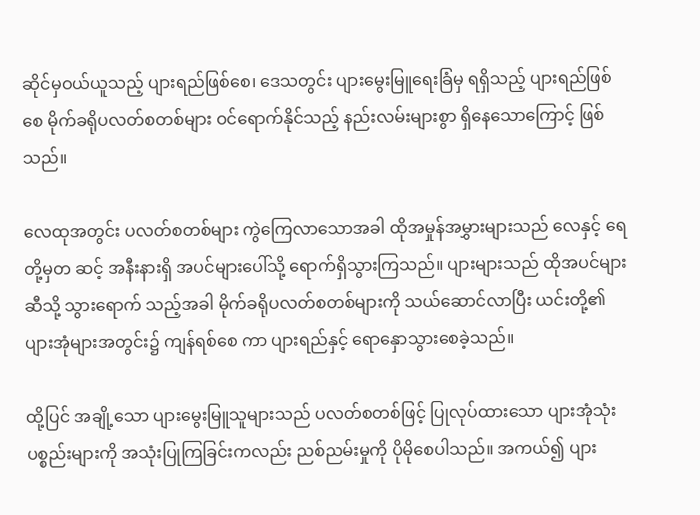ဆိုင်မှဝယ်ယူသည့် ပျားရည်ဖြစ်စေ၊ ဒေသတွင်း ပျားမွေးမြူရေးခြံမှ ရရှိသည့် ပျားရည်ဖြစ်စေ မိုက်ခရိုပလတ်စတစ်များ ဝင်ရောက်နိုင်သည့် နည်းလမ်းများစွာ ရှိနေသောကြောင့် ဖြစ်သည်။

လေထုအတွင်း ပလတ်စတစ်များ ကွဲကြေလာသောအခါ ထိုအမှုန်အမွှားများသည် လေနှင့် ရေတို့မှတ ဆင့် အနီးနားရှိ အပင်များပေါ်သို့ ရောက်ရှိသွားကြသည်။ ပျားများသည် ထိုအပင်များဆီသို့ သွားရောက် သည့်အခါ မိုက်ခရိုပလတ်စတစ်များကို သယ်ဆောင်လာပြီး ယင်းတို့၏ ပျားအုံများအတွင်း၌ ကျန်ရစ်စေ ကာ ပျားရည်နှင့် ရောနှောသွားစေခဲ့သည်။

ထို့ပြင် အချို့သော ပျားမွေးမြူသူများသည် ပလတ်စတစ်ဖြင့် ပြုလုပ်ထားသော ပျားအုံသုံး ပစ္စည်းများကို အသုံးပြုကြခြင်းကလည်း ညစ်ညမ်းမှုကို ပိုမိုစေပါသည်။ အကယ်၍ ပျား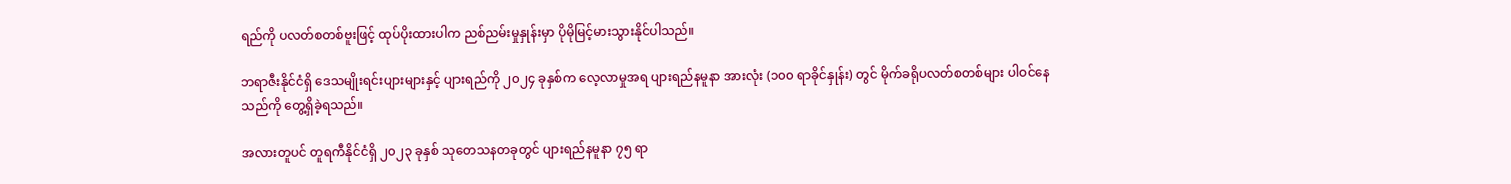ရည်ကို ပလတ်စတစ်ဗူးဖြင့် ထုပ်ပိုးထားပါက ညစ်ညမ်းမှုနှုန်းမှာ ပိုမိုမြင့်မားသွားနိုင်ပါသည်။

ဘရာဇီးနိုင်ငံရှိ ဒေသမျိုးရင်းပျားများနှင့် ပျားရည်ကို ၂၀၂၄ ခုနှစ်က လေ့လာမှုအရ ပျားရည်နမူနာ အားလုံး (၁၀၀ ရာခိုင်နှုန်း) တွင် မိုက်ခရိုပလတ်စတစ်များ ပါဝင်နေသည်ကို တွေ့ရှိခဲ့ရသည်။

အလားတူပင် တူရကီနိုင်ငံရှိ ၂၀၂၃ ခုနှစ် သုတေသနတခုတွင် ပျားရည်နမူနာ ၇၅ ရာ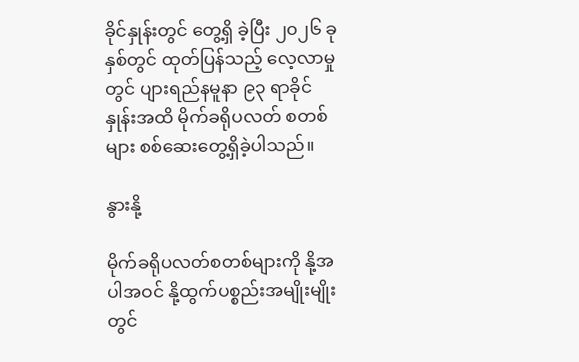ခိုင်နှုန်းတွင် တွေ့ရှိ ခဲ့ပြီး ၂၀၂၆ ခုနှစ်တွင် ထုတ်ပြန်သည့် လေ့လာမှုတွင် ပျားရည်နမူနာ ၉၃ ရာခိုင်နှုန်းအထိ မိုက်ခရိုပလတ် စတစ်များ စစ်ဆေးတွေ့ရှိခဲ့ပါသည်။

နွားနို့

မိုက်ခရိုပလတ်စတစ်များကို နို့အပါအဝင် နို့ထွက်ပစ္စည်းအမျိုးမျိုးတွင်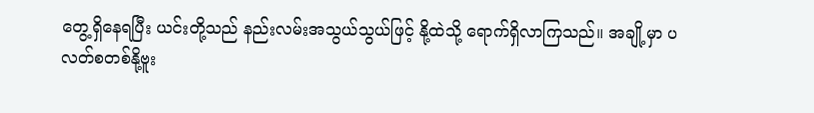တွေ့ရှိနေရပြီး ယင်းတို့သည် နည်းလမ်းအသွယ်သွယ်ဖြင့် နို့ထဲသို့ ရောက်ရှိလာကြသည်။ အချို့မှာ ပလတ်စတစ်နို့ဗူး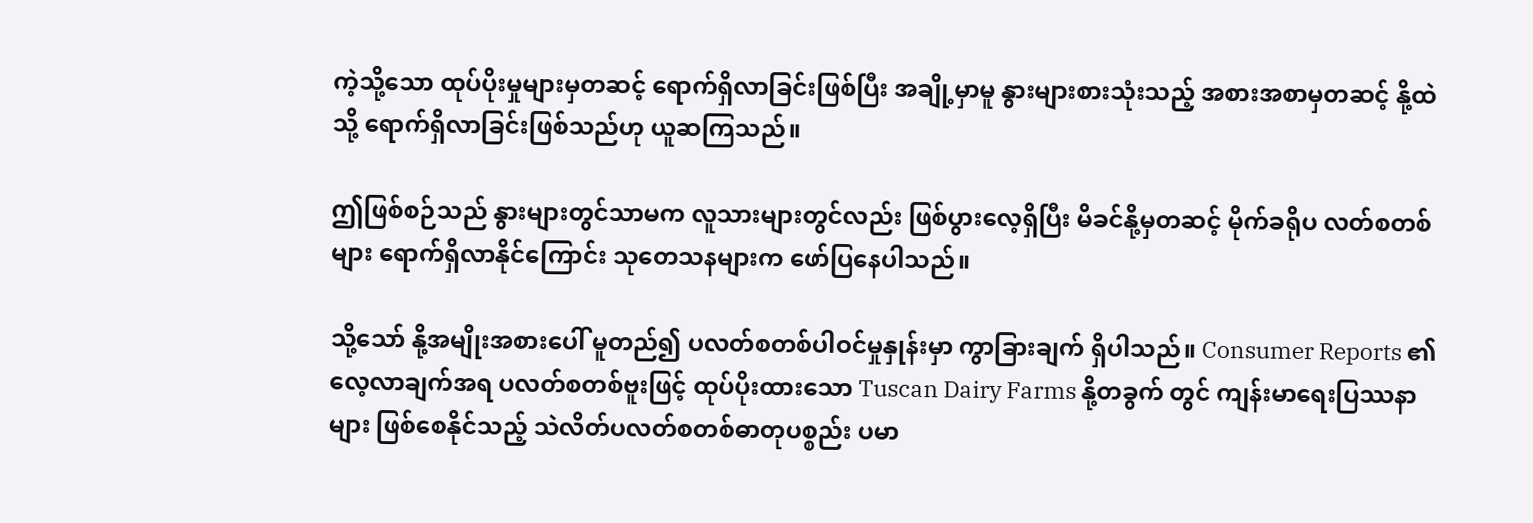ကဲ့သို့သော ထုပ်ပိုးမှုများမှတဆင့် ရောက်ရှိလာခြင်းဖြစ်ပြီး အချို့မှာမူ နွားများစားသုံးသည့် အစားအစာမှတဆင့် နို့ထဲသို့ ရောက်ရှိလာခြင်းဖြစ်သည်ဟု ယူဆကြသည်။

ဤဖြစ်စဉ်သည် နွားများတွင်သာမက လူသားများတွင်လည်း ဖြစ်ပွားလေ့ရှိပြီး မိခင်နို့မှတဆင့် မိုက်ခရိုပ လတ်စတစ်များ ရောက်ရှိလာနိုင်ကြောင်း သုတေသနများက ဖော်ပြနေပါသည်။

သို့သော် နို့အမျိုးအစားပေါ် မူတည်၍ ပလတ်စတစ်ပါဝင်မှုနှုန်းမှာ ကွာခြားချက် ရှိပါသည်။ Consumer Reports ၏ လေ့လာချက်အရ ပလတ်စတစ်ဗူးဖြင့် ထုပ်ပိုးထားသော Tuscan Dairy Farms နို့တခွက် တွင် ကျန်းမာရေးပြဿနာများ ဖြစ်စေနိုင်သည့် သဲလိတ်ပလတ်စတစ်ဓာတုပစ္စည်း ပမာ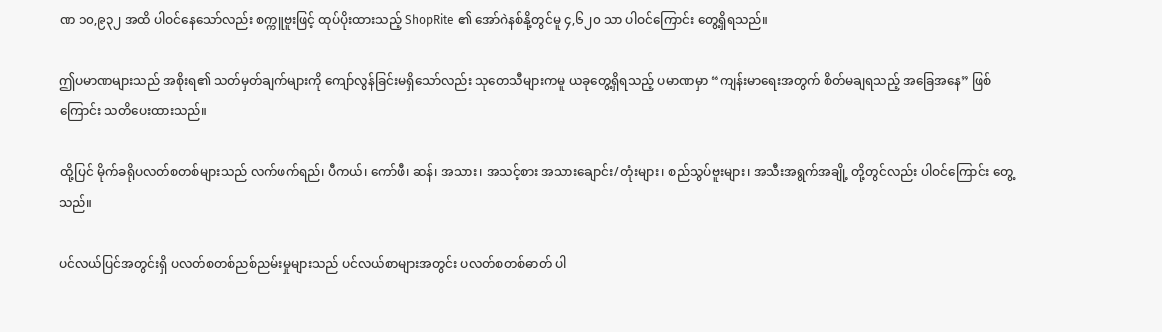ဏ ၁၀,၉၃၂ အထိ ပါဝင်နေသော်လည်း စက္ကူဗူးဖြင့် ထုပ်ပိုးထားသည့် ShopRite ၏ အော်ဂဲနစ်နို့တွင်မူ ၄,၆၂၀ သာ ပါဝင်ကြောင်း တွေ့ရှိရသည်။

ဤပမာဏများသည် အစိုးရ၏ သတ်မှတ်ချက်များကို ကျော်လွန်ခြင်းမရှိသော်လည်း သုတေသီများကမူ ယခုတွေ့ရှိရသည့် ပမာဏမှာ “ကျန်းမာရေးအတွက် စိတ်မချရသည့် အခြေအနေ” ဖြစ်ကြောင်း သတိပေးထားသည်။

ထို့ပြင် မိုက်ခရိုပလတ်စတစ်များသည် လက်ဖက်ရည်၊ ပီကယ်၊ ကော်ဖီ၊ ဆန်၊ အသား၊ အသင့်စား အသားချောင်း/တုံးများ၊ စည်သွပ်ဗူးများ၊ အသီးအရွက်အချို့ တို့တွင်လည်း ပါဝင်ကြောင်း တွေ့သည်။

ပင်လယ်ပြင်အတွင်းရှိ ပလတ်စတစ်ညစ်ညမ်းမှုများသည် ပင်လယ်စာများအတွင်း ပလတ်စတစ်ဓာတ် ပါ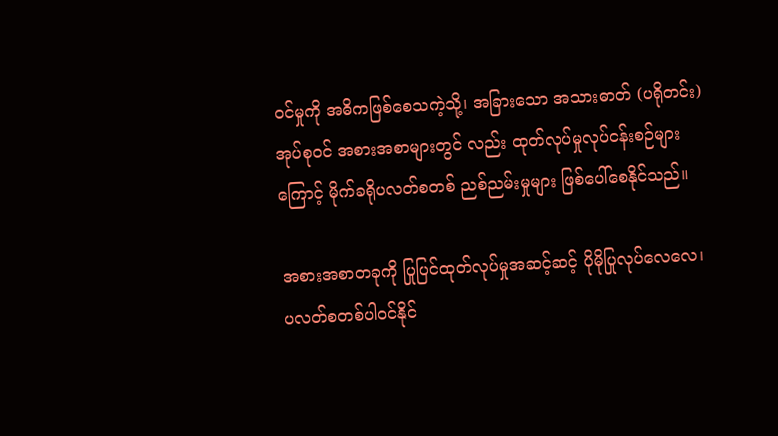ဝင်မှုကို အဓိကဖြစ်စေသကဲ့သို့၊ အခြားသော အသားဓာတ် (ပရိုတင်း) အုပ်စုဝင် အစားအစာများတွင် လည်း ထုတ်လုပ်မှုလုပ်ငန်းစဉ်များကြောင့် မိုက်ခရိုပလတ်စတစ် ညစ်ညမ်းမှုများ ဖြစ်ပေါ်စေနိုင်သည်။

အစားအစာတခုကို ပြုပြင်ထုတ်လုပ်မှုအဆင့်ဆင့် ပိုမိုပြုလုပ်လေလေ၊ ပလတ်စတစ်ပါဝင်နိုင်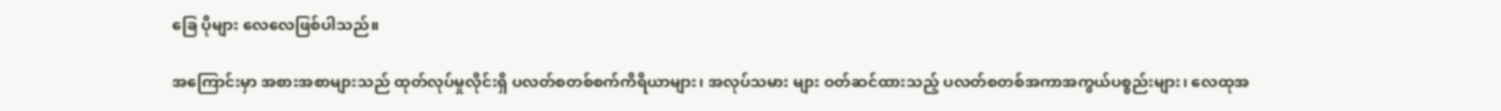ခြေ ပိုများ လေလေဖြစ်ပါသည်။

အကြောင်းမှာ အစားအစာများသည် ထုတ်လုပ်မှုလိုင်းရှိ ပလတ်စတစ်စက်ကိရိယာများ၊ အလုပ်သမား များ ဝတ်ဆင်ထားသည့် ပလတ်စတစ်အကာအကွယ်ပစ္စည်းများ၊ လေထုအ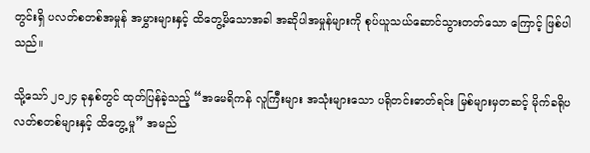တွင်းရှိ ပလတ်စတစ်အမှုန် အမွှားများနှင့် ထိတွေ့မိသောအခါ အဆိုပါအမှုန်များကို စုပ်ယူသယ်ဆောင်သွားတတ်သော ကြောင့် ဖြစ်ပါသည်။

သို့သော် ၂၀၂၄ ခုနှစ်တွင် ထုတ်ပြန်ခဲ့သည့် “အမေရိကန် လူကြီးများ အသုံးများသော ပရိုတင်းဓာတ်ရင်း မြစ်များမှတဆင့် မိုက်ခရိုပလတ်စတစ်များနှင့် ထိတွေ့မှု” အမည်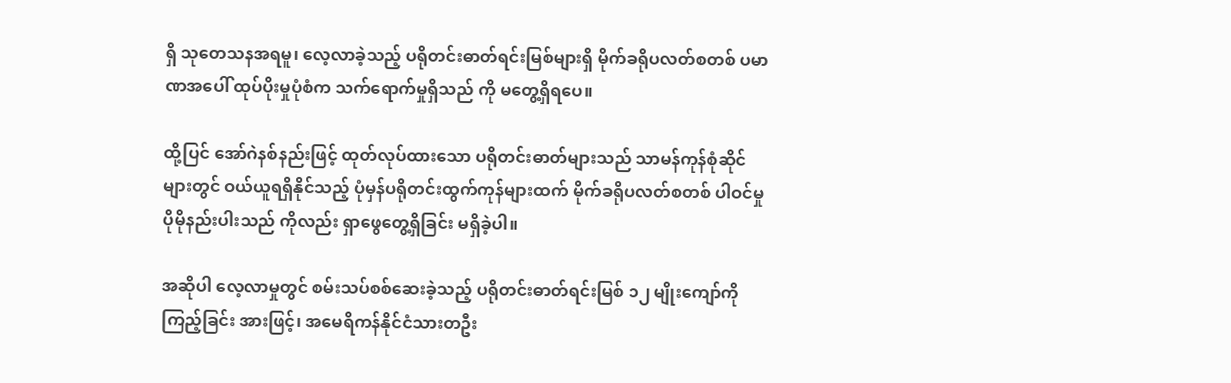ရှိ သုတေသနအရမူ၊ လေ့လာခဲ့သည့် ပရိုတင်းဓာတ်ရင်းမြစ်များရှိ မိုက်ခရိုပလတ်စတစ် ပမာဏအပေါ် ထုပ်ပိုးမှုပုံစံက သက်ရောက်မှုရှိသည် ကို မတွေ့ရှိရပေ။

ထို့ပြင် အော်ဂဲနစ်နည်းဖြင့် ထုတ်လုပ်ထားသော ပရိုတင်းဓာတ်များသည် သာမန်ကုန်စုံဆိုင်များတွင် ဝယ်ယူရရှိနိုင်သည့် ပုံမှန်ပရိုတင်းထွက်ကုန်များထက် မိုက်ခရိုပလတ်စတစ် ပါဝင်မှု ပိုမိုနည်းပါးသည် ကိုလည်း ရှာဖွေတွေ့ရှိခြင်း မရှိခဲ့ပါ။

အဆိုပါ လေ့လာမှုတွင် စမ်းသပ်စစ်ဆေးခဲ့သည့် ပရိုတင်းဓာတ်ရင်းမြစ် ၁၂ မျိုးကျော်ကို ကြည့်ခြင်း အားဖြင့်၊ အမေရိကန်နိုင်ငံသားတဦး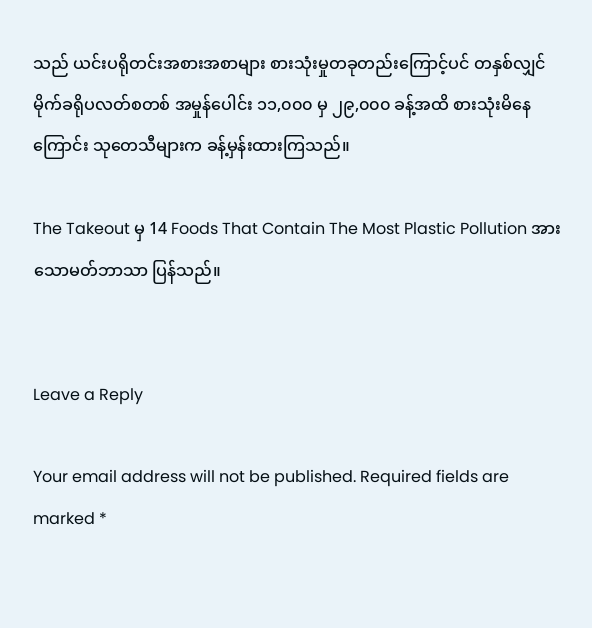သည် ယင်းပရိုတင်းအစားအစာများ စားသုံးမှုတခုတည်းကြောင့်ပင် တနှစ်လျှင် မိုက်ခရိုပလတ်စတစ် အမှုန်ပေါင်း ၁၁,၀၀၀ မှ ၂၉,၀၀၀ ခန့်အထိ စားသုံးမိနေကြောင်း သုတေသီများက ခန့်မှန်းထားကြသည်။

The Takeout မှ 14 Foods That Contain The Most Plastic Pollution အား သောမတ်ဘာသာ ပြန်သည်။


Leave a Reply

Your email address will not be published. Required fields are marked *